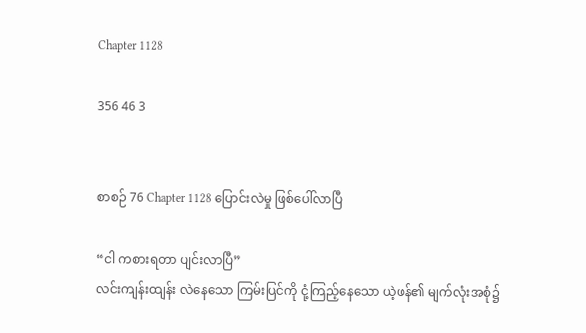Chapter 1128

356 46 3


စာစဉ် 76 Chapter 1128 ပြောင်းလဲမှု ဖြစ်ပေါ်လာပြီ

“ငါ ကစားရတာ ပျင်းလာပြီ”
လင်းကျန်းထျန်း လဲနေသော ကြမ်းပြင်ကို ငုံ့ကြည့်နေသော ယဲ့ဖန်၏ မျက်လုံးအစုံ၌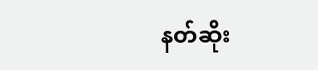နတ်ဆိုး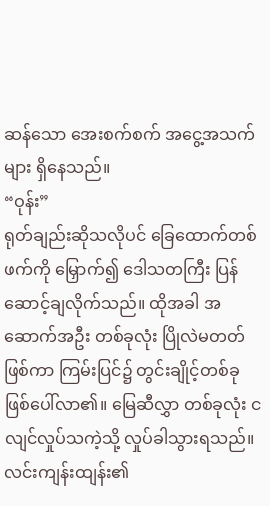ဆန်သော အေးစက်စက် အငွေ့အသက်များ ရှိနေသည်။
“ဝုန်း”
ရုတ်ချည်းဆိုသလိုပင် ခြေထောက်တစ်ဖက်ကို မြှောက်၍ ဒေါသတကြီး ပြန်ဆောင့်ချလိုက်သည်။ ထိုအခါ အဆောက်အဦး တစ်ခုလုံး ပြိုလဲမတတ် ဖြစ်ကာ ကြမ်းပြင်၌ တွင်းချိုင့်တစ်ခု ဖြစ်ပေါ်လာ၏။ မြေဆီလွှာ တစ်ခုလုံး ငလျင်လှုပ်သကဲ့သို့ လှုပ်ခါသွားရသည်။ လင်းကျန်းထျန်း၏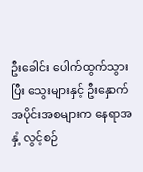ဦးခေါင်း ပေါက်ထွက်သွားပြီး‌ သွေးများနှင့် ဦးနှောက် အပိုင်းအစများက နေရာအနှံ့ လွင့်စဉ်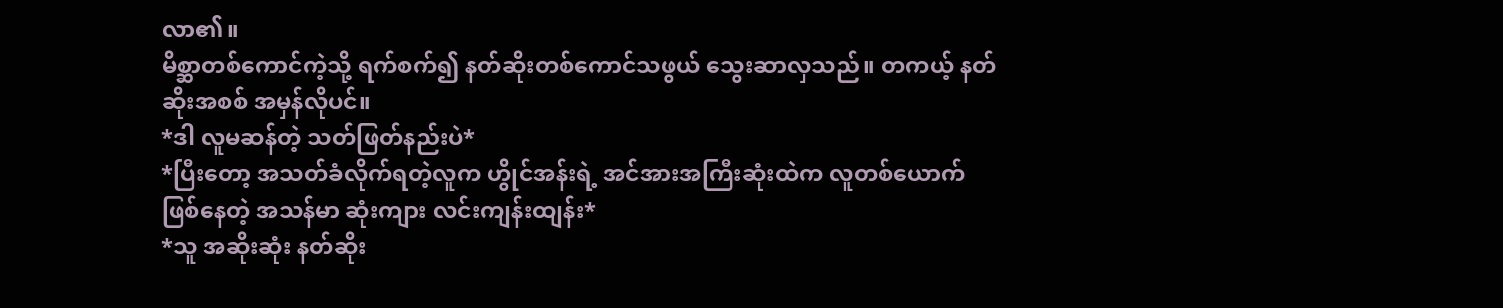လာ၏။
မိစ္ဆာတစ်ကောင်ကဲ့သို့ ရက်စက်၍ နတ်ဆိုးတစ်ကောင်သဖွယ် သွေးဆာလှသည်။ တကယ့် နတ်ဆိုးအစစ် အမှန်လိုပင်။
*ဒါ လူမဆန်တဲ့ သတ်ဖြတ်နည်းပဲ*
*ပြီးတော့ အသတ်ခံလိုက်ရတဲ့လူက ဟွိုင်အန်းရဲ့ အင်အားအကြီးဆုံးထဲက လူတစ်ယောက်ဖြစ်နေတဲ့ အသန်မာ ဆုံးကျား လင်းကျန်းထျန်း*
*သူ အဆိုးဆုံး နတ်ဆိုး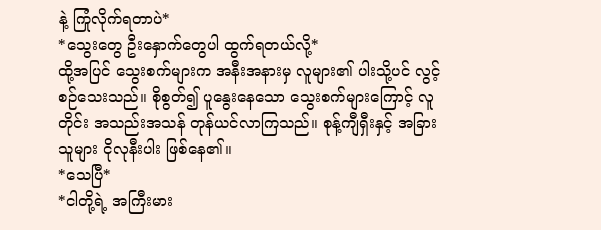နဲ့ ကြုံလိုက်ရတာပဲ*
*သွေးတွေ ဦးနှောက်တွေပါ ထွက်ရတယ်လို့*
ထို့အပြင် သွေးစက်များက အနီးအနားမှ လူများ၏ ပါးသို့ပင် လွင့်စဉ်သေးသည်။ စိုစွတ်၍ ပူနွေးနေသော သွေးစက်များကြောင့် လူတိုင်း အသည်းအသန် တုန်ယင်လာကြသည်။ စုန့်ကျီရှီးနှင့် အခြားသူများ ငိုလုနီးပါး ဖြစ်နေ၏။
*သေပြီ*
*ငါတို့ရဲ့ အကြီးမား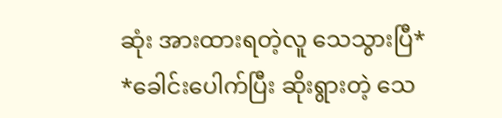ဆုံး အားထားရတဲ့လူ သေသွားပြီ*
*ခေါင်းပေါက်ပြီး ဆိုးရွားတဲ့ သေ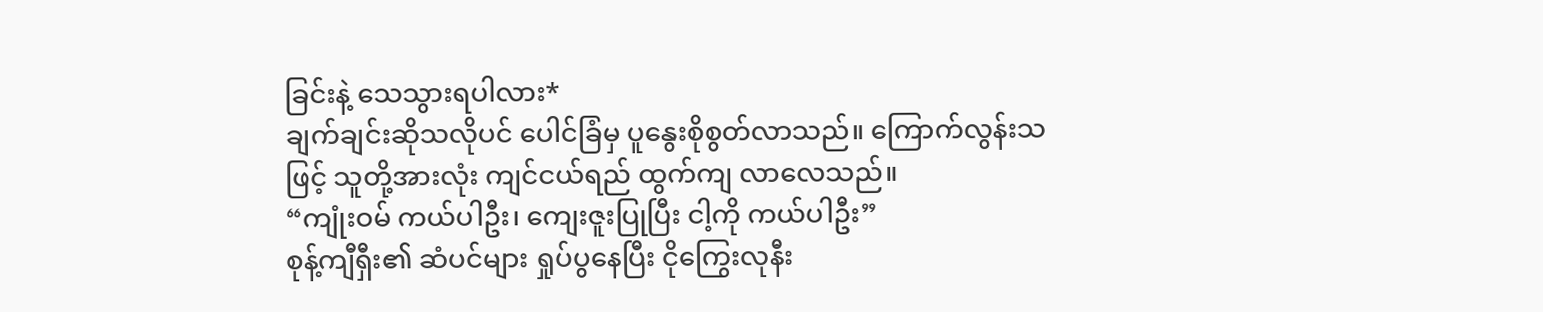ခြင်းနဲ့ သေသွားရပါလား*
ချက်ချင်းဆိုသလိုပင် ပေါင်ခြံမှ ပူနွေးစိုစွတ်လာသည်။ ကြောက်လွန်းသဖြင့် သူတို့အားလုံး ကျင်ငယ်ရည် ထွက်ကျ လာလေသည်။
“ကျုံးဝမ် ကယ်ပါဦး၊ ကျေးဇူးပြုပြီး ငါ့ကို ကယ်ပါဦး”
စုန့်ကျီရှီး၏ ဆံပင်များ ရှုပ်ပွနေပြီး ငိုကြွေးလုနီး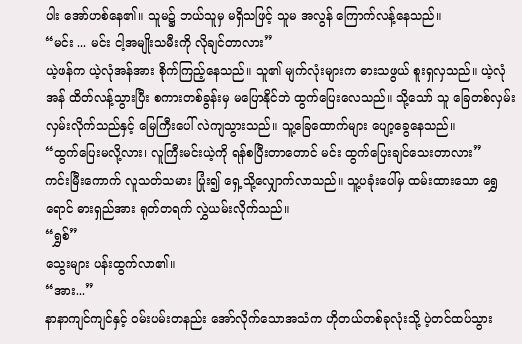ပါး အော်ဟစ်နေ၏။ သူမ၌ ဘယ်သူမှ မရှိသဖြင့် သူမ အလွန် ကြောက်လန့်နေသည်။
“မင်း ... မင်း ငါ့အမျိုးသမီးကို လိုချင်တာလား”
ယဲ့ဖန်က ယဲ့လုံအန်အား စိုက်ကြည့်နေသည်။ သူ၏ မျက်လုံးများက ဓားသဖွယ် စူးရှလှသည်။ ယဲ့လုံအန် ထိတ်လန့်သွားပြီး စကားတစ်ခွန်းမှ မပြောနိုင်ဘဲ ထွက်ပြေးလေသည်။ သို့သော် သူ ခြေတစ်လှမ်း လှမ်းလိုက်သည်နှင့် မြေကြီးပေါ် လဲကျသွားသည်။ သူ့ခြေထောက်များ ပျော့ခွေနေသည်။
“ထွက်ပြေးမလို့လား၊ လူကြီးမင်းယဲ့ကို ရန်စပြီးတာတောင် မင်း ထွက်ပြေးချင်သေးတာလား”
ကင်းမြီးကောက် လူသတ်သမား ပြုံး၍ ရှေ့သို့လျှောက်လာသည်။ သူ့ပခုံးပေါ်မှ ထမ်းထားသော ရွှေရောင် ဓားရှည်အား ရုတ်တရက် လွှဲယမ်းလိုက်သည်။
“ရွှစ်”
သွေးများ ပန်းထွက်လာ၏။
“အား...”
နာနာကျင်ကျင်နှင့် ဝမ်းပမ်းတနည်း အော်လိုက်သောအသံက ဟိုတယ်တစ်ခုလုံးသို့ ပဲ့တင်ထပ်သွား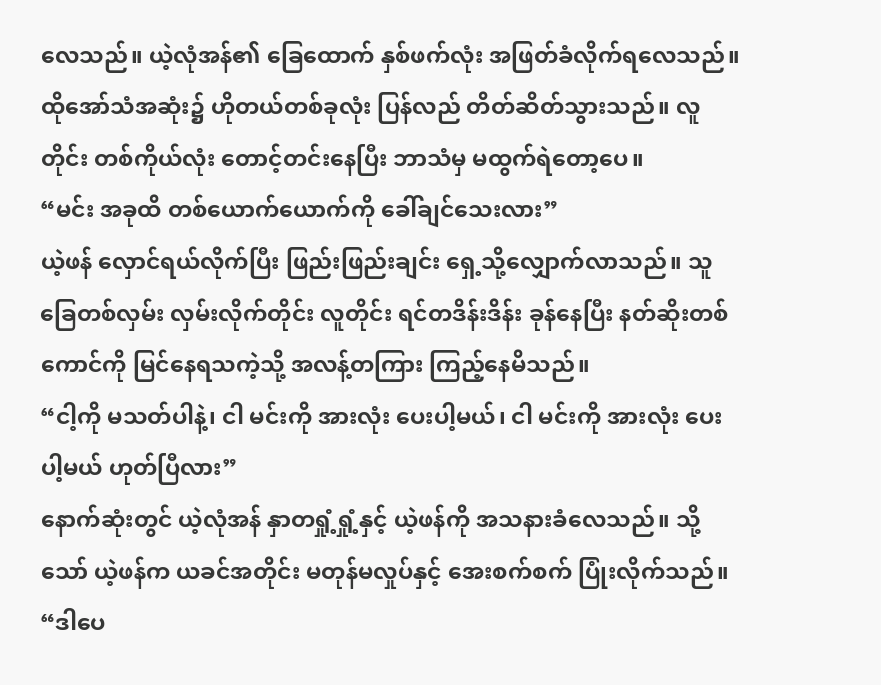လေသည်။ ယဲ့လုံအန်၏ ခြေထောက် နှစ်ဖက်လုံး အဖြတ်ခံလိုက်ရလေသည်။ ထိုအော်သံအဆုံး၌ ဟိုတယ်တစ်ခုလုံး ပြန်လည် တိတ်ဆိတ်သွားသည်။ လူတိုင်း တစ်ကိုယ်လုံး တောင့်တင်းနေပြီး ဘာသံမှ မထွက်ရဲတော့ပေ။
“မင်း အခုထိ တစ်ယောက်ယောက်ကို ခေါ်ချင်သေးလား”
ယဲ့ဖန် လှောင်ရယ်လိုက်ပြီး ဖြည်းဖြည်းချင်း ရှေ့သို့လျှောက်လာသည်။ သူ ခြေတစ်လှမ်း လှမ်းလိုက်တိုင်း လူတိုင်း ရင်တဒိန်းဒိန်း ခုန်နေပြီး နတ်ဆိုးတစ်ကောင်ကို မြင်နေရသကဲ့သို့ အလန့်တကြား ကြည့်နေမိသည်။
“ငါ့ကို မသတ်ပါနဲ့၊ ငါ မင်းကို အားလုံး ပေးပါ့မယ်၊ ငါ မင်းကို အားလုံး ပေးပါ့မယ် ဟုတ်ပြီလား”
နောက်ဆုံးတွင် ယဲ့လုံအန် နှာတရှုံ့ရှုံ့နှင့် ယဲ့ဖန်ကို အသနားခံလေသည်။ သို့သော် ယဲ့ဖန်က ယခင်အတိုင်း မတုန်မလှုပ်နှင့် အေးစက်စက် ပြုံးလိုက်သည်။
“ဒါပေ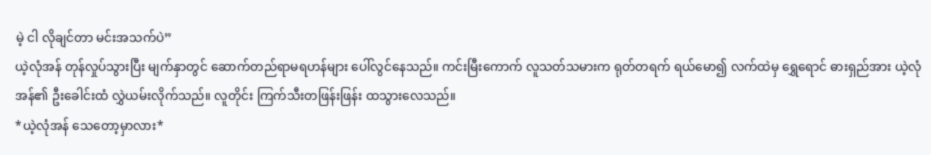မဲ့ ငါ လိုချင်တာ မင်းအသက်ပဲ”
ယဲ့လုံအန် တုန်လှုပ်သွားပြီး မျက်နှာတွင် ဆောက်တည်ရာမရဟန်များ ပေါ်လွင်နေသည်။ ကင်းမြီးကောက် လူသတ်သမားက ရုတ်တရက် ရယ်မော၍ လက်ထဲမှ ရွှေရောင် ဓားရှည်အား ယဲ့လုံအန်၏ ဦးခေါင်းထံ လွှဲယမ်းလိုက်သည်။ လူတိုင်း ကြက်သီးတဖြန်းဖြန်း ထသွားလေသည်။
*ယဲ့လုံအန် သေတော့မှာလား*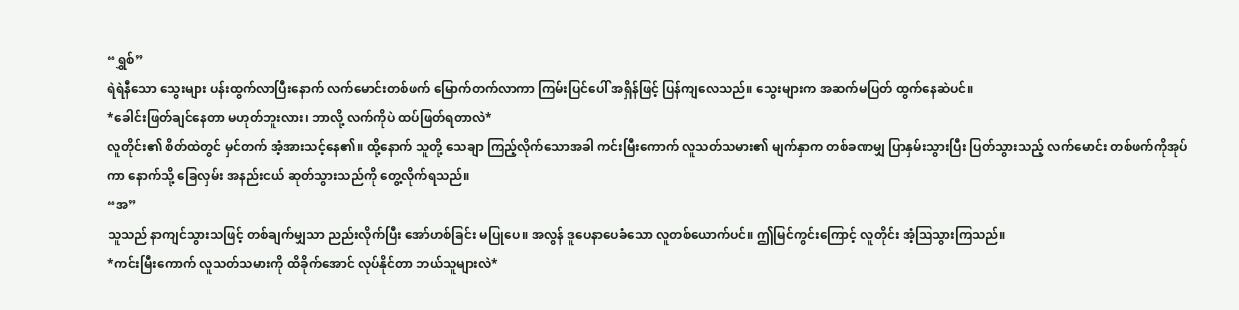“ရွှစ်”
ရဲရဲနီသော သွေးများ ပန်းထွက်လာပြီးနောက် လက်မောင်းတစ်ဖက် မြောက်တက်လာကာ ကြမ်းပြင်ပေါ် အရှိန်ဖြင့် ပြန်ကျလေသည်။ သွေးများက အဆက်မပြတ် ထွက်နေဆဲပင်။
*ခေါင်းဖြတ်ချင်နေတာ မဟုတ်ဘူးလား၊ ဘာလို့ လက်ကိုပဲ ထပ်ဖြတ်ရတာလဲ*
လူတိုင်း၏ စိတ်ထဲတွင် မှင်တက် အံ့အားသင့်နေ၏။ ထို့နောက် သူတို့ သေချာ ကြည့်လိုက်သောအခါ ကင်းမြီးကောက် လူသတ်သမား၏ မျက်နှာက တစ်ခဏမျှ ပြာနှမ်းသွားပြီး ပြတ်သွားသည့် လက်မောင်း တစ်ဖက်ကိုအုပ်ကာ နောက်သို့ ခြေလှမ်း အနည်းငယ် ဆုတ်သွားသည်ကို တွေ့လိုက်ရသည်။
“အ”
သူသည် နာကျင်သွားသဖြင့် တစ်ချက်မျှသာ ညည်းလိုက်ပြီး အော်ဟစ်ခြင်း မပြုပေ။ အလွန် ဒူပေနာပေခံသော လူတစ်ယောက်ပင်။ ဤမြင်ကွင်းကြောင့် လူတိုင်း အံ့ဩသွားကြသည်။
*ကင်းမြီးကောက် လူသတ်သမားကို ထိခိုက်အောင် လုပ်နိုင်တာ ဘယ်သူများလဲ*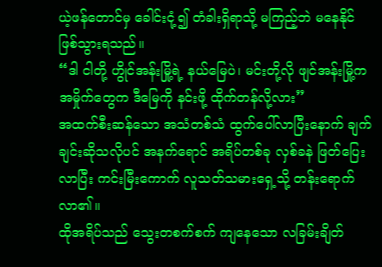ယဲ့ဖန်တောင်မှ ခေါင်းငုံ့၍ တံခါးရှိရာသို့ မကြည့်ဘဲ မနေနိုင် ဖြစ်သွားရသည်။
“ဒါ ငါတို့ ဟွိုင်အန်းမြို့ရဲ့ နယ်မြေပဲ၊ မင်းတို့လို ဖျင်အန်းမြို့က အမှိုက်တွေက ဒီမြေကို နင်းဖို့ ထိုက်တန်လို့လား”
အထက်စီးဆန်သော အသံတစ်သံ ထွက်ပေါ်လာပြီးနောက် ချက်ချင်းဆိုသလိုပင် အနက်ရောင် အရိပ်တစ်ခု လှစ်ခနဲ ဖြတ်ပြေးလာပြီး ကင်းမြီးကောက် လူသတ်သမားရှေ့သို့ တန်းရောက်လာ၏။
ထိုအရိပ်သည် သွေးတစက်စက် ကျနေသော လခြမ်းချိတ်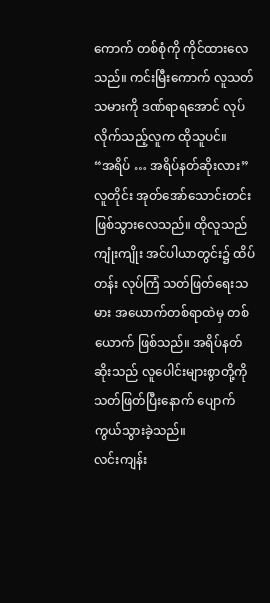ကောက် တစ်စုံကို ကိုင်ထားလေသည်။ ကင်းမြီးကောက် လူသတ်သမားကို ဒဏ်ရာရအောင် လုပ်လိုက်သည့်လူက ထိုသူပင်။
“အရိပ် … အရိပ်နတ်ဆိုးလား”
လူတိုင်း အုတ်အော်သောင်းတင်း ဖြစ်သွားလေသည်။ ထိုလူသည် ကျုံးကျိုး အင်ပါယာတွင်း၌ ထိပ်တန်း လုပ်ကြံ သတ်ဖြတ်ရေးသမား အယောက်တစ်ရာထဲမှ တစ်ယောက် ဖြစ်သည်။ အရိပ်နတ်ဆိုးသည် လူပေါင်းများစွာတို့ကို သတ်ဖြတ်ပြီးနောက် ပျောက်ကွယ်သွားခဲ့သည်။
လင်းကျန်း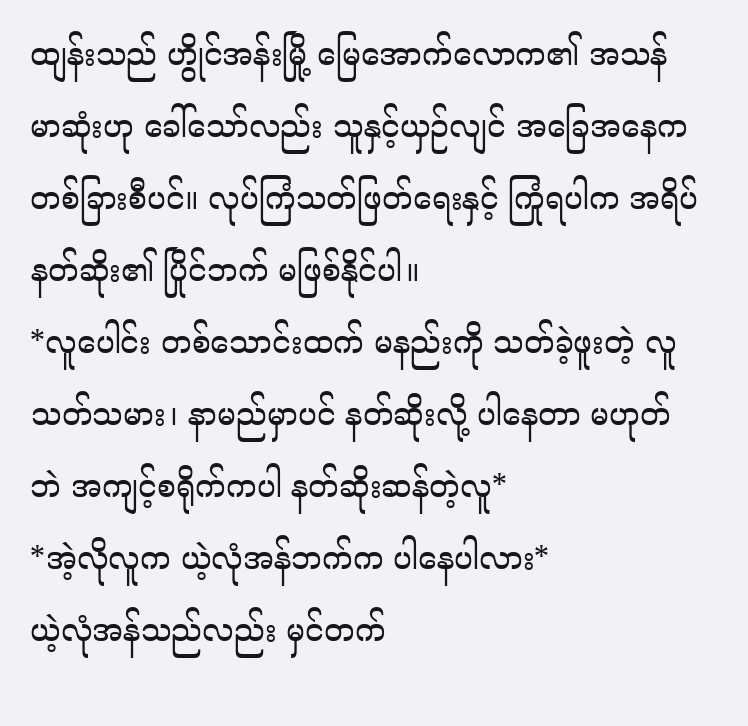ထျန်းသည် ဟွိုင်အန်းမြို့‌ မြေအောက်လောက၏ အသန်မာဆုံးဟု ခေါ်သော်လည်း သူနှင့်ယှဉ်လျင် အခြေအနေက တစ်ခြားစီပင်။ လုပ်ကြံသတ်ဖြတ်ရေးနှင့် ကြုံရပါက အရိပ်နတ်ဆိုး၏ ပြိုင်ဘက် မဖြစ်နိုင်ပါ။
*လူပေါင်း တစ်သောင်းထက် မနည်းကို သတ်ခဲ့ဖူးတဲ့ လူသတ်သမား၊ နာမည်မှာပင် နတ်ဆိုးလို့ ပါနေတာ မဟုတ်ဘဲ အကျင့်စရိုက်ကပါ နတ်ဆိုးဆန်တဲ့လူ*
*အဲ့လိုလူက ယဲ့လုံအန်ဘက်က ပါနေပါလား*
ယဲ့လုံအန်သည်လည်း မှင်တက်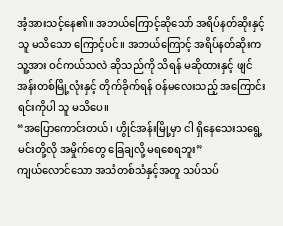အံ့အားသင့်နေ၏။ အဘယ်ကြောင့်ဆိုသော် အရိပ်နတ်ဆိုးနှင့် သူ မသိသော ကြောင့်ပင်။ အဘယ်ကြောင့် အရိပ်နတ်ဆိုးက သူ့အား ဝင်ကယ်သလဲ ဆိုသည်ကို သိရန် မဆိုထားနှင့် ဖျင်အန်းတစ်မြို့လုံးနှင့် တိုက်ခိုက်ရန် ဝန်မလေးသည့် အကြောင်းရင်းကိုပါ သူ မသိပေ။
“အပြောကောင်းတယ်၊ ဟွိုင်အန်းမြို့မှာ ငါ ရှိနေသေးသရွေ့ မင်းတို့လို အမှိုက်တွေ ခြေချလို့ မရစေရဘူး”
ကျယ်လောင်သော အသံတစ်သံနှင့်အတူ သပ်သပ်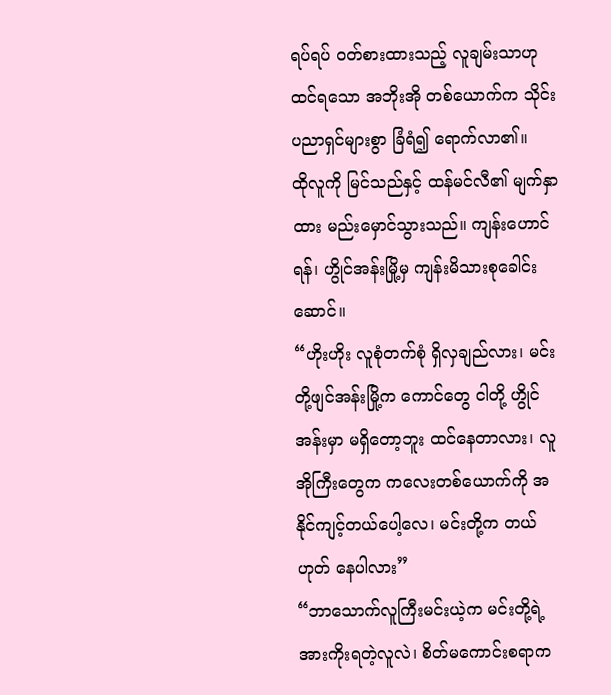ရပ်ရပ် ဝတ်စားထားသည့် လူချမ်းသာဟု ထင်ရသော အဘိုးအို တစ်ယောက်က သိုင်းပညာရှင်များစွာ ခြံရံ၍ ရောက်လာ၏။
ထိုလူကို မြင်သည်နှင့် ထန်မင်လီ၏ မျက်နှာထား မည်းမှောင်သွားသည်။ ကျန်းဟောင်ရန်၊ ဟွိုင်အန်းမြို့မှ ကျန်းမိသားစုခေါင်းဆောင်။
“ဟိုးဟိုး လူစုံတက်စုံ ရှိလှချည်လား၊ မင်းတို့ဖျင်အန်းမြို့က ကောင်တွေ ငါတို့ ဟွိုင်အန်းမှာ မရှိတော့ဘူး ထင်နေတာလား၊ လူအိုကြီးတွေက ကလေးတစ်ယောက်ကို အနိုင်ကျင့်တယ်ပေါ့လေ၊ မင်းတို့က တယ်ဟုတ် နေပါလား”
“ဘာသောက်လူကြီးမင်းယဲ့က မင်းတို့ရဲ့ အားကိုးရတဲ့လူလဲ၊ စိတ်မကောင်းစရာက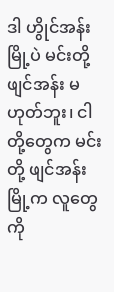ဒါ ဟွိုင်အန်းမြို့ပဲ မင်းတို့ ဖျင်အန်း မဟုတ်ဘူး၊ ငါတို့တွေက မင်းတို့ ဖျင်အန်းမြို့က လူတွေကို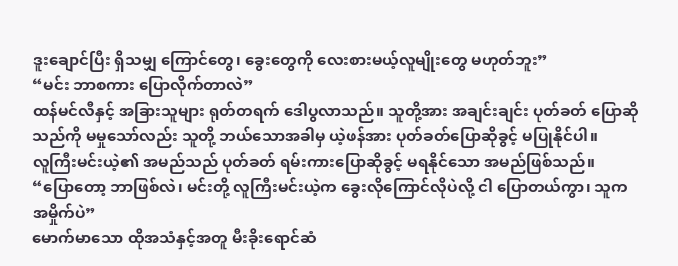ဒူးချောင်ပြီး ရှိသမျှ ကြောင်တွေ၊ ခွေးတွေကို လေးစားမယ့်လူမျိုးတွေ မဟုတ်ဘူး”
“မင်း ဘာစကား ပြောလိုက်တာလဲ”
ထန်မင်လီနှင့် အခြားသူများ ရုတ်တရက် ဒေါပွလာသည်။ သူတို့အား အချင်းချင်း ပုတ်ခတ် ပြောဆိုသည်ကို မမှုသော်လည်း သူတို့ ဘယ်သောအခါမှ ယဲ့ဖန်အား ပုတ်ခတ်ပြောဆိုခွင့် မပြုနိုင်ပါ။
လူကြီးမင်းယဲ့၏ အမည်သည် ပုတ်ခတ် ရမ်းကားပြောဆိုခွင့် မရနိုင်သော အမည်ဖြစ်သည်။
“ပြောတော့ ဘာဖြစ်လဲ၊ မင်းတို့ လူကြီးမင်းယဲ့က ခွေးလိုကြောင်လိုပဲလို့ ငါ ပြောတယ်ကွာ၊ သူက အမှိုက်ပဲ”
မောက်မာသော ထိုအသံနှင့်အတူ မီးခိုးရောင်ဆံ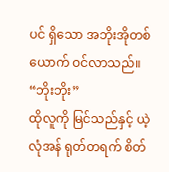ပင် ရှိသော အဘိုးအိုတစ်ယောက် ဝင်လာသည်။
“ဘိုးဘိုး”
ထိုလူကို မြင်သည်နှင့် ယဲ့လုံအန် ရုတ်တရက် စိတ်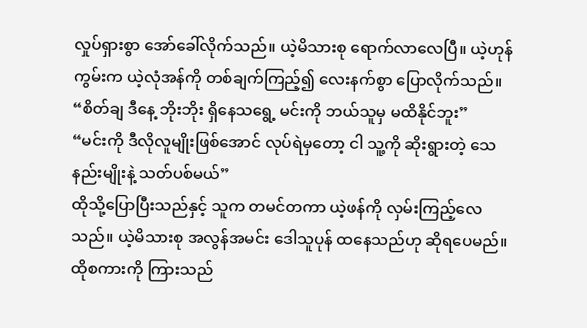လှုပ်ရှားစွာ အော်ခေါ်လိုက်သည်။ ယဲ့မိသားစု ရောက်လာလေပြီ။ ယဲ့ဟုန်ကွမ်းက ယဲ့လုံအန်ကို တစ်ချက်ကြည့်၍ လေးနက်စွာ ပြောလိုက်သည်။
“စိတ်ချ ဒီနေ့ ဘိုးဘိုး ရှိနေသရွေ့ မင်းကို ဘယ်သူမှ မထိနိုင်ဘူး”
“မင်းကို ဒီလိုလူမျိုးဖြစ်အောင် လုပ်ရဲမှတော့ ငါ သူ့ကို ဆိုးရွားတဲ့ သေနည်းမျိုးနဲ့ သတ်ပစ်မယ်”
ထိုသို့ပြောပြီးသည်နှင့် သူက တမင်တကာ ယဲ့ဖန်ကို လှမ်းကြည့်လေသည်။ ယဲ့မိသားစု အလွန်အမင်း ဒေါသူပုန် ထနေသည်ဟု ဆိုရပေမည်။
ထိုစကားကို ကြားသည်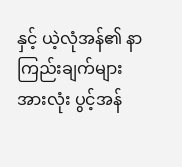နှင့် ယဲ့လုံအန်၏ နာကြည်းချက်များအားလုံး ပွင့်အန်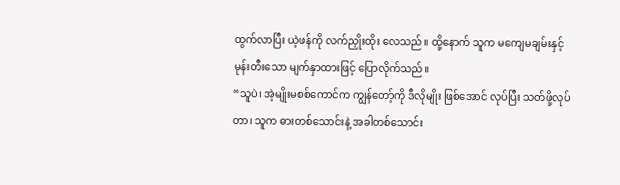ထွက်လာပြီး ယဲ့ဖန်ကို လက်ညှိုးထိုး လေသည်။ ထို့နောက် သူက မကျေမချမ်းနှင့် မုန်းတီးသော မျက်နှာထားဖြင့် ပြောလိုက်သည်။
“သူပဲ၊ အဲ့မျိုးမစစ်ကောင်က ကျွန်တော့်ကို ဒီလိုမျိုး ဖြစ်အောင် လုပ်ပြီး သတ်ဖို့လုပ်တာ၊ သူက ဓားတစ်သောင်းနဲ့ အခါတစ်သောင်း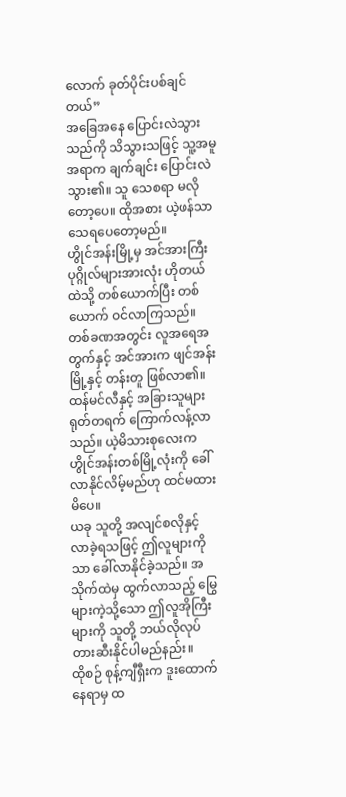လောက် ခုတ်ပိုင်းပစ်ချင်တယ်”
အခြေအနေ ပြောင်းလဲသွားသည်ကို သိသွားသဖြင့် သူ့အမူအရာက ချက်ချင်း ပြောင်းလဲသွား၏။ သူ သေစရာ မလိုတော့ပေ။ ထိုအစား ယဲ့ဖန်သာ သေရပေတော့မည်။
ဟွိုင်အန်းမြို့မှ အင်အားကြီး ပုဂ္ဂိုလ်များအားလုံး ဟိုတယ်ထဲသို့ တစ်ယောက်ပြီး တစ်ယောက် ဝင်လာကြသည်။ တစ်ခဏအတွင်း လူအရေအတွက်နှင့် အင်အားက ဖျင်အန်းမြို့နှင့် တန်းတူ ဖြစ်လာ၏။
ထန်မင်လီနှင့် အခြားသူများ ရုတ်တရက် ကြောက်လန့်လာသည်။ ယဲ့မိသားစုလေးက ဟွိုင်အန်းတစ်မြို့လုံးကို ခေါ်လာနိုင်လိမ့်မည်ဟု ထင်မထားမိပေ။
ယခု သူတို့ အလျင်စလိုနှင့် လာခဲ့ရသဖြင့် ဤလူများကိုသာ ခေါ်လာနိုင်ခဲ့သည်။ အသိုက်ထဲမှ ထွက်လာသည့် မြွေများကဲ့သို့သော ဤလူအိုကြီးများကို သူတို့ ဘယ်လိုလုပ် တားဆီးနိုင်ပါမည်နည်း။
ထိုစဉ် စုန့်ကျီရှီးက ဒူးထောက်နေရာမှ ထ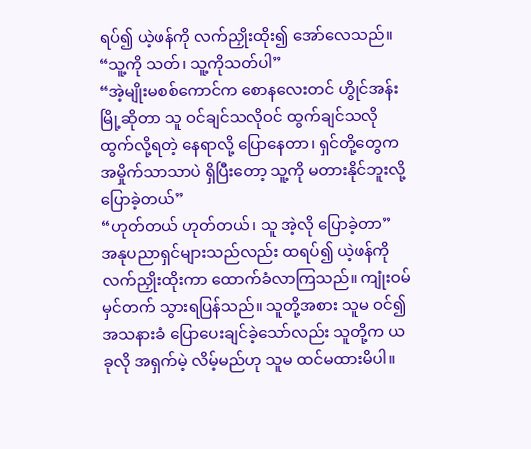ရပ်၍ ယဲ့ဖန်ကို လက်ညှိုးထိုး၍ အော်လေသည်။
“သူ့ကို သတ်၊ သူ့ကိုသတ်ပါ”
“အဲ့မျိုးမစစ်ကောင်က စောနလေးတင် ဟွိုင်အန်းမြို့ဆိုတာ သူ ဝင်ချင်သလိုဝင် ထွက်ချင်သလို ထွက်လို့ရတဲ့ နေရာလို့ ပြောနေတာ၊ ရှင်တို့တွေက အမှိုက်သာသာပဲ ရှိပြီးတော့ သူ့ကို မတားနိုင်ဘူးလို့ ပြောခဲ့တယ်”
“ဟုတ်တယ် ဟုတ်တယ်၊ သူ အဲ့လို ပြောခဲ့တာ”
အနုပညာရှင်များသည်လည်း ထရပ်၍ ယဲ့ဖန်ကို လက်ညှိုးထိုးကာ ထောက်ခံလာကြသည်။ ကျုံးဝမ် မှင်တက် သွားရပြန်သည်။ သူတို့အစား သူမ ဝင်၍ အသနားခံ ပြောပေးချင်ခဲ့သော်လည်း သူတို့က ယခုလို အရှက်မဲ့ လိမ့်မည်ဟု သူမ ထင်မထားမိပါ။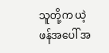သူတို့က ယဲ့ဖန်အပေါ် အ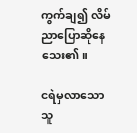ကွက်ချ၍ လိမ်ညာပြောဆိုနေသေး၏။

ငရဲမှလာသောသူ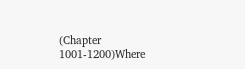(Chapter 1001-1200)Where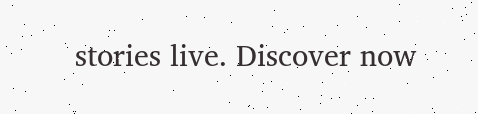stories live. Discover now